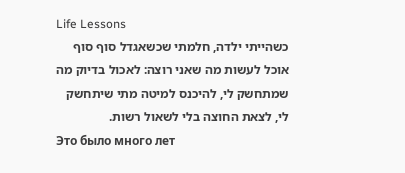Life Lessons
כשהייתי ילדה, חלמתי שכשאגדל סוף סוף אוכל לעשות מה שאני רוצה: לאכול בדיוק מה שמתחשק לי, להיכנס למיטה מתי שיתחשק לי, לצאת החוצה בלי לשאול רשות.
Это было много лет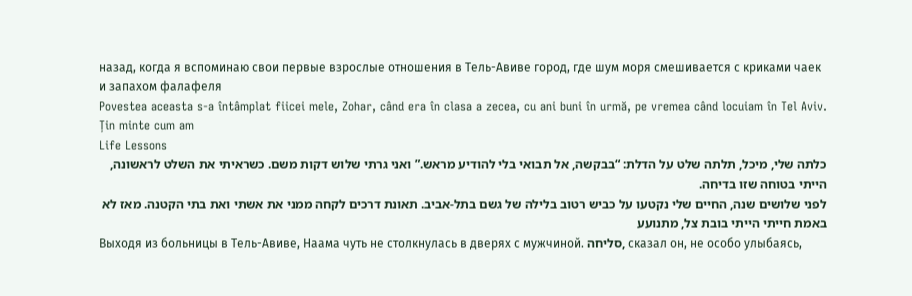назад, когда я вспоминаю свои первые взрослые отношения в Тель-Авиве город, где шум моря смешивается с криками чаек и запахом фалафеля
Povestea aceasta s-a întâmplat fiicei mele, Zohar, când era în clasa a zecea, cu ani buni în urmă, pe vremea când locuiam în Tel Aviv. Țin minte cum am
Life Lessons
כלתה שלי, מיכל, תלתה שלט על הדלת: “בבקשה, אל תבואי בלי להודיע מראש.” ואני גרתי שלוש דקות משם. כשראיתי את השלט לראשונה, הייתי בטוחה שזו בדיחה.
לפני שלושים שנה, החיים שלי נקטעו על כביש רטוב בלילה של גשם בתל-אביב. תאונת דרכים לקחה ממני את אשתי ואת בתי הקטנה. מאז לא באמת חייתי הייתי בובת צל, מתנועע
Выходя из больницы в Тель-Авиве, Наама чуть не столкнулась в дверях с мужчиной. סליחה, сказал он, не особо улыбаясь,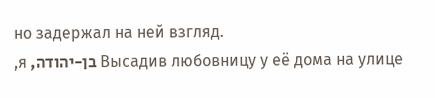но задержал на ней взгляд.
Высадив любовницу у её дома на улице בן-יהודה, я,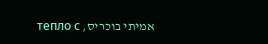אמיתי בוכריס, тепло с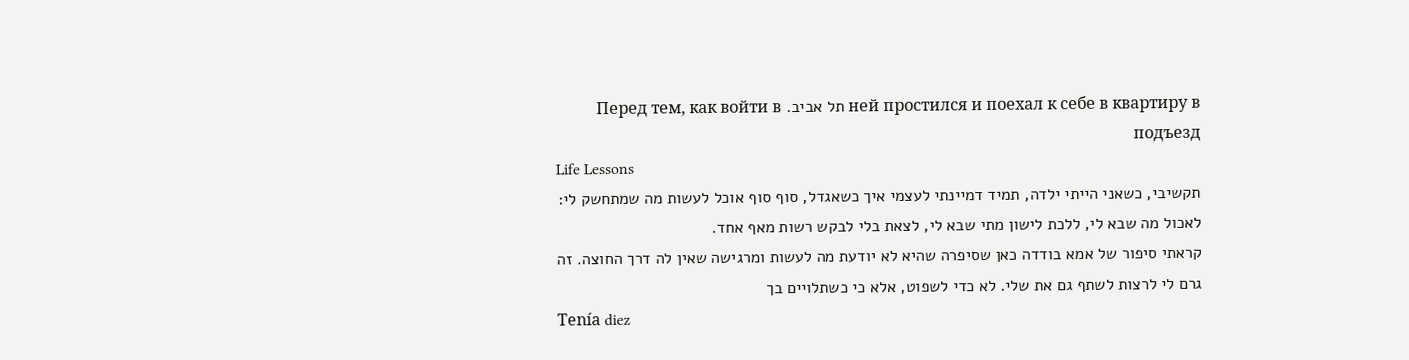ней простился и поехал к себе в квартиру в תל אביב. Перед тем, как войти в подъезд
Life Lessons
תקשיבי, כשאני הייתי ילדה, תמיד דמיינתי לעצמי איך כשאגדל, סוף סוף אוכל לעשות מה שמתחשק לי: לאכול מה שבא לי, ללכת לישון מתי שבא לי, לצאת בלי לבקש רשות מאף אחד.
קראתי סיפור של אמא בודדה כאן שסיפרה שהיא לא יודעת מה לעשות ומרגישה שאין לה דרך החוצה. זה גרם לי לרצות לשתף גם את שלי. לא כדי לשפוט, אלא כי כשתלויים בך
Tenía diez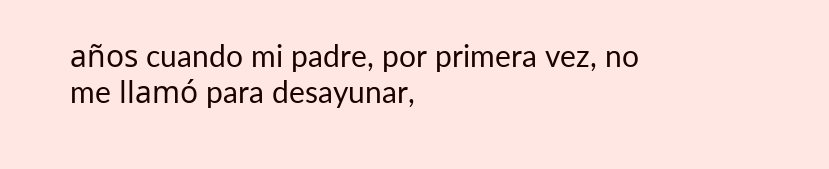años cuando mi padre, por primera vez, no me llamó para desayunar,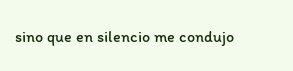sino que en silencio me condujo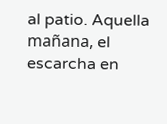al patio. Aquella mañana, el escarcha en